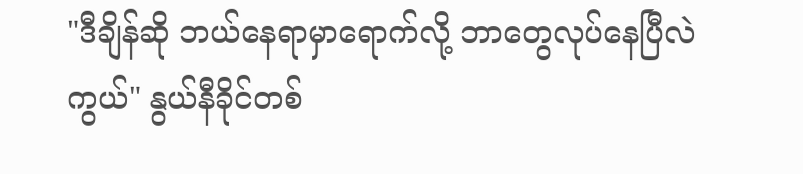"ဒီချိန်ဆို ဘယ်နေရာမှာရောက်လို့ ဘာတွေလုပ်နေပြီလဲကွယ်" နွယ်နီခိုင်တစ်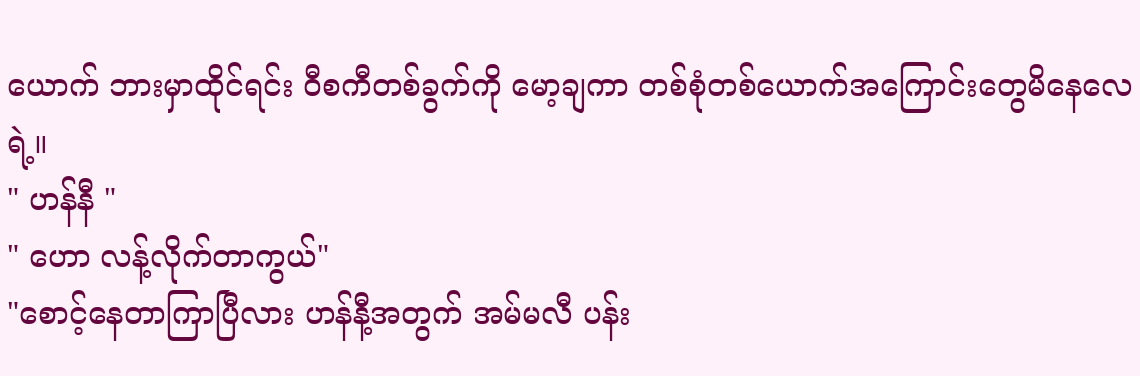ယောက် ဘားမှာထိုင်ရင်း ဝီစကီတစ်ခွက်ကို မော့ချကာ တစ်စုံတစ်ယောက်အကြောင်းတွေမိနေလေရဲ့။
" ဟန်နီ "
" ဟော လန့်လိုက်တာကွယ်"
"စောင့်နေတာကြာပြီလား ဟန်နီ့အတွက် အမ်မလီ ပန်း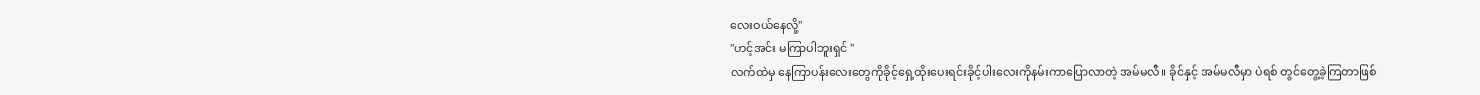လေးဝယ်နေလို့"
"ဟင့်အင်း မကြာပါဘူးရှင် "
လက်ထဲမှ နေကြာပန်းလေးတွေကိုခိုင့်ရှေ့ထိုးပေးရင်းခိုင့်ပါးလေးကိုနမ်းကာပြောလာတဲ့ အမ်မလီ။ ခိုင်နှင့် အမ်မလီမှာ ပဲရစ် တွင်တွေ့ခဲ့ကြတာဖြစ်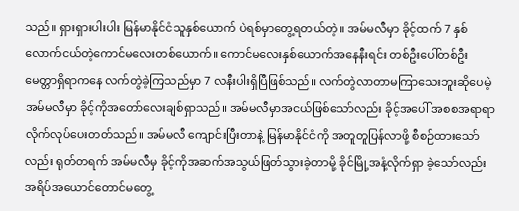သည်။ ရှားရှားပါးပါး မြန်မာနိုင်ငံသူနှစ်ယောက် ပဲရစ်မှာတွေ့ရတယ်တဲ့။ အမ်မလီမှာ ခိုင့်ထက် 7 နှစ်လောက်ငယ်တဲ့ကောင်မလေးတစ်ယောက်။ ကောင်မလေးနှစ်ယောက်အနေနီးရင်း တစ်ဦးပေါ်တစ်ဦးမေတ္တာရှိရာကနေ လက်တွဲခဲ့ကြသည်မှာ 7 လနီးပါးရှိပြီဖြစ်သည်။ လက်တွဲလာတာမကြာသေးဘူးဆိုပေမဲ့ အမ်မလီမှာ ခိုင့်ကိုအတော်လေးချစ်ရှာသည်။ အမ်မလီမှာအငယ်ဖြစ်သော်လည်း ခိုင့်အပေါ် အစစအရာရာလိုက်လုပ်ပေးတတ်သည်။ အမ်မလီ ကျောင်းပြီးတာနဲ့ မြန်မာနိုင်ငံကို အတူတူပြန်လာဖို့ စီစဉ်ထားသော်လည်း ရုတ်တရက် အမ်မလီမှ ခိုင့်ကိုအဆက်အသွယ်ဖြတ်သွားခဲ့တာမို့ ခိုင်မြို့အနံ့လိုက်ရှာ ခဲ့သော်လည်း အရိပ်အယောင်တောင်မတွေ့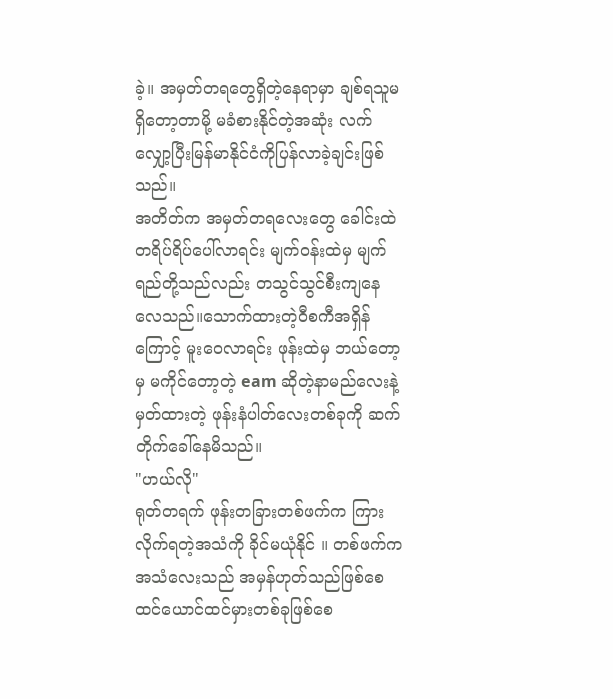ခဲ့။ အမှတ်တရတွေရှိတဲ့နေရာမှာ ချစ်ရသူမရှိတော့တာမို့ မခံစားနိုင်တဲ့အဆုံး လက်လျှော့ပြီးမြန်မာနိုင်ငံကိုပြန်လာခဲ့ချင်းဖြစ်သည်။
အတိတ်က အမှတ်တရလေးတွေ ခေါင်းထဲ တရိပ်ရိပ်ပေါ်လာရင်း မျက်ဝန်းထဲမှ မျက်ရည်တို့သည်လည်း တသွင်သွင်စီးကျနေလေသည်။သောက်ထားတဲ့ဝီစကီအရှိန်ကြောင့် မူးဝေလာရင်း ဖုန်းထဲမှ ဘယ်တော့မှ မကိုင်တော့တဲ့ eam ဆိုတဲ့နာမည်လေးနဲ့မှတ်ထားတဲ့ ဖုန်းနံပါတ်လေးတစ်ခုကို ဆက်တိုက်ခေါ်နေမိသည်။
"ဟယ်လို"
ရုတ်တရက် ဖုန်းတခြားတစ်ဖက်က ကြားလိုက်ရတဲ့အသံကို ခိုင်မယုံနိုင် ။ တစ်ဖက်ကအသံလေးသည် အမှန်ဟုတ်သည်ဖြစ်စေ ထင်ယောင်ထင်မှားတစ်ခုဖြစ်စေ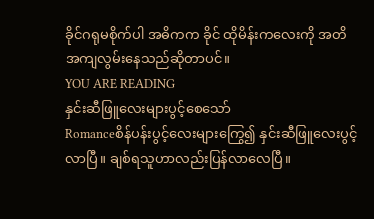ခိုင်ဂရုမစိုက်ပါ အဓိကက ခိုင် ထိုမိန်းကလေးကို အတိအကျလွမ်းနေသည်ဆိုတာပင်။
YOU ARE READING
နှင်းဆီဖြူလေးများပွင့်စေသော်
Romanceစိန်ပန်းပွင့်လေးများကြွေ၍ နှင်းဆီဖြူလေးပွင့်လာပြီ။ ချစ်ရသူဟာလည်းပြန်လာလေပြီ။